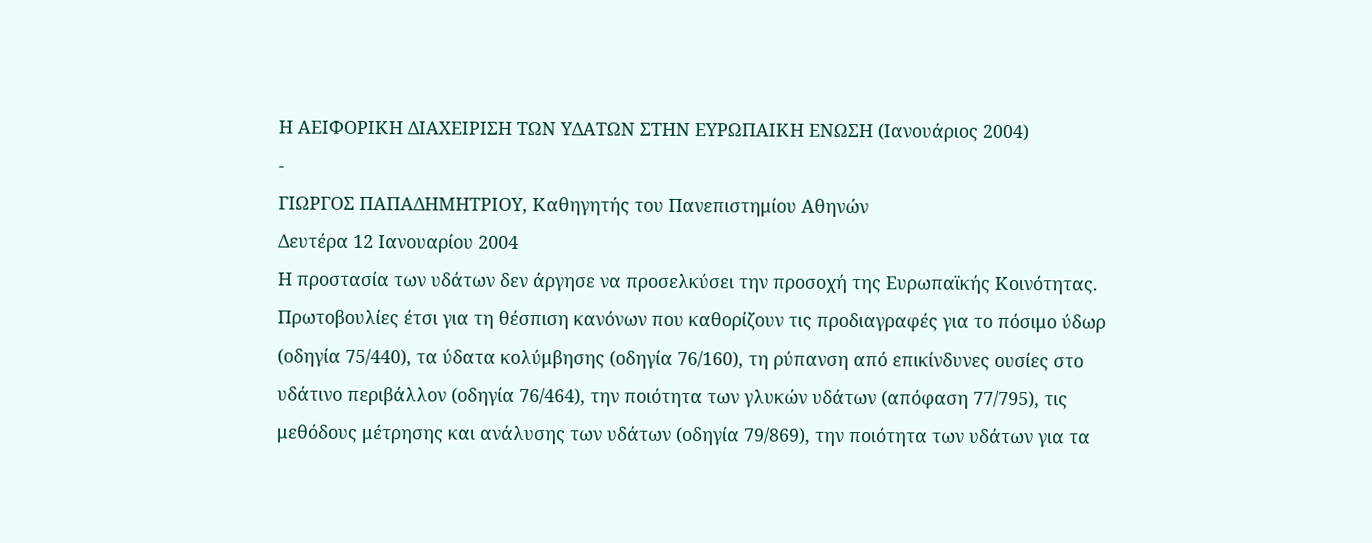Η ΑΕΙΦΟΡΙΚΗ ΔΙΑΧΕΙΡΙΣΗ ΤΩΝ ΥΔΑΤΩΝ ΣΤΗΝ ΕΥΡΩΠΑΙΚΗ ΕΝΩΣΗ (Ιανουάριος 2004)
-
ΓΙΩΡΓΟΣ ΠΑΠΑΔΗΜΗΤΡΙΟΥ, Καθηγητής του Πανεπιστημίου Αθηνών
Δευτέρα 12 Ιανουαρίου 2004
Η προστασία των υδάτων δεν άργησε να προσελκύσει την προσοχή της Ευρωπαϊκής Κοινότητας. Πρωτοβουλίες έτσι για τη θέσπιση κανόνων που καθορίζουν τις προδιαγραφές για το πόσιμο ύδωρ (οδηγία 75/440), τα ύδατα κολύμβησης (οδηγία 76/160), τη ρύπανση από επικίνδυνες ουσίες στο υδάτινο περιβάλλον (οδηγία 76/464), την ποιότητα των γλυκών υδάτων (απόφαση 77/795), τις μεθόδους μέτρησης και ανάλυσης των υδάτων (οδηγία 79/869), την ποιότητα των υδάτων για τα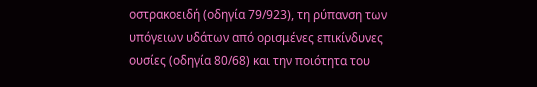οστρακοειδή (οδηγία 79/923), τη ρύπανση των υπόγειων υδάτων από ορισμένες επικίνδυνες ουσίες (οδηγία 80/68) και την ποιότητα του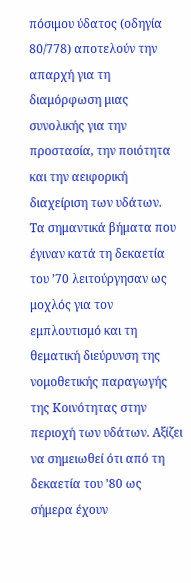πόσιμου ύδατος (οδηγία 80/778) αποτελούν την απαρχή για τη διαμόρφωση μιας συνολικής για την προστασία, την ποιότητα και την αειφορική διαχείριση των υδάτων.
Τα σημαντικά βήματα που έγιναν κατά τη δεκαετία του ’70 λειτούργησαν ως μοχλός για τον εμπλουτισμό και τη θεματική διεύρυνση της νομοθετικής παραγωγής της Κοινότητας στην περιοχή των υδάτων. Αξίζει να σημειωθεί ότι από τη δεκαετία του ’80 ως σήμερα έχουν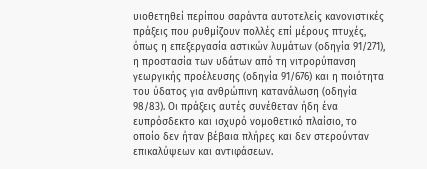υιοθετηθεί περίπου σαράντα αυτοτελείς κανονιστικές πράξεις που ρυθμίζουν πολλές επί μέρους πτυχές, όπως η επεξεργασία αστικών λυμάτων (οδηγία 91/271), η προστασία των υδάτων από τη νιτρορύπανση γεωργικής προέλευσης (οδηγία 91/676) και η ποιότητα του ύδατος για ανθρώπινη κατανάλωση (οδηγία 98/83). Οι πράξεις αυτές συνέθεταν ήδη ένα ευπρόσδεκτο και ισχυρό νομοθετικό πλαίσιο, το οποίο δεν ήταν βέβαια πλήρες και δεν στερούνταν επικαλύψεων και αντιφάσεων.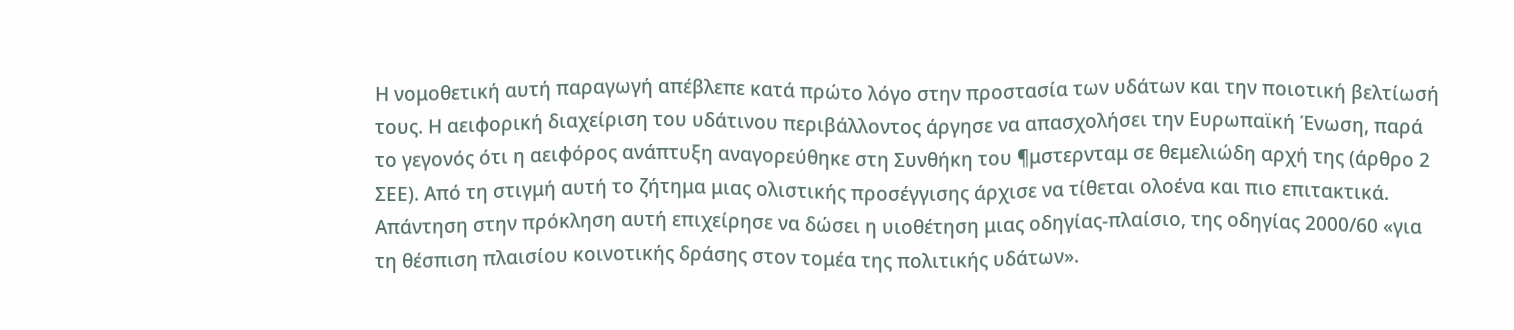Η νομοθετική αυτή παραγωγή απέβλεπε κατά πρώτο λόγο στην προστασία των υδάτων και την ποιοτική βελτίωσή τους. Η αειφορική διαχείριση του υδάτινου περιβάλλοντος άργησε να απασχολήσει την Ευρωπαϊκή Ένωση, παρά το γεγονός ότι η αειφόρος ανάπτυξη αναγορεύθηκε στη Συνθήκη του ¶μστερνταμ σε θεμελιώδη αρχή της (άρθρο 2 ΣΕΕ). Από τη στιγμή αυτή το ζήτημα μιας ολιστικής προσέγγισης άρχισε να τίθεται ολοένα και πιο επιτακτικά. Απάντηση στην πρόκληση αυτή επιχείρησε να δώσει η υιοθέτηση μιας οδηγίας-πλαίσιο, της οδηγίας 2000/60 «για τη θέσπιση πλαισίου κοινοτικής δράσης στον τομέα της πολιτικής υδάτων».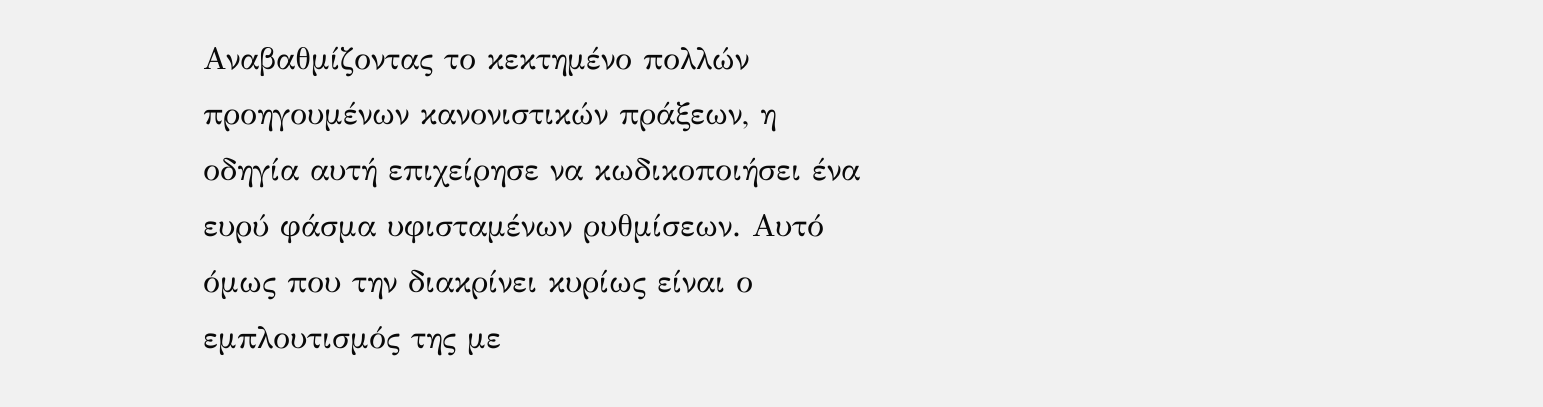Αναβαθμίζοντας το κεκτημένο πολλών προηγουμένων κανονιστικών πράξεων, η οδηγία αυτή επιχείρησε να κωδικοποιήσει ένα ευρύ φάσμα υφισταμένων ρυθμίσεων. Αυτό όμως που την διακρίνει κυρίως είναι ο εμπλουτισμός της με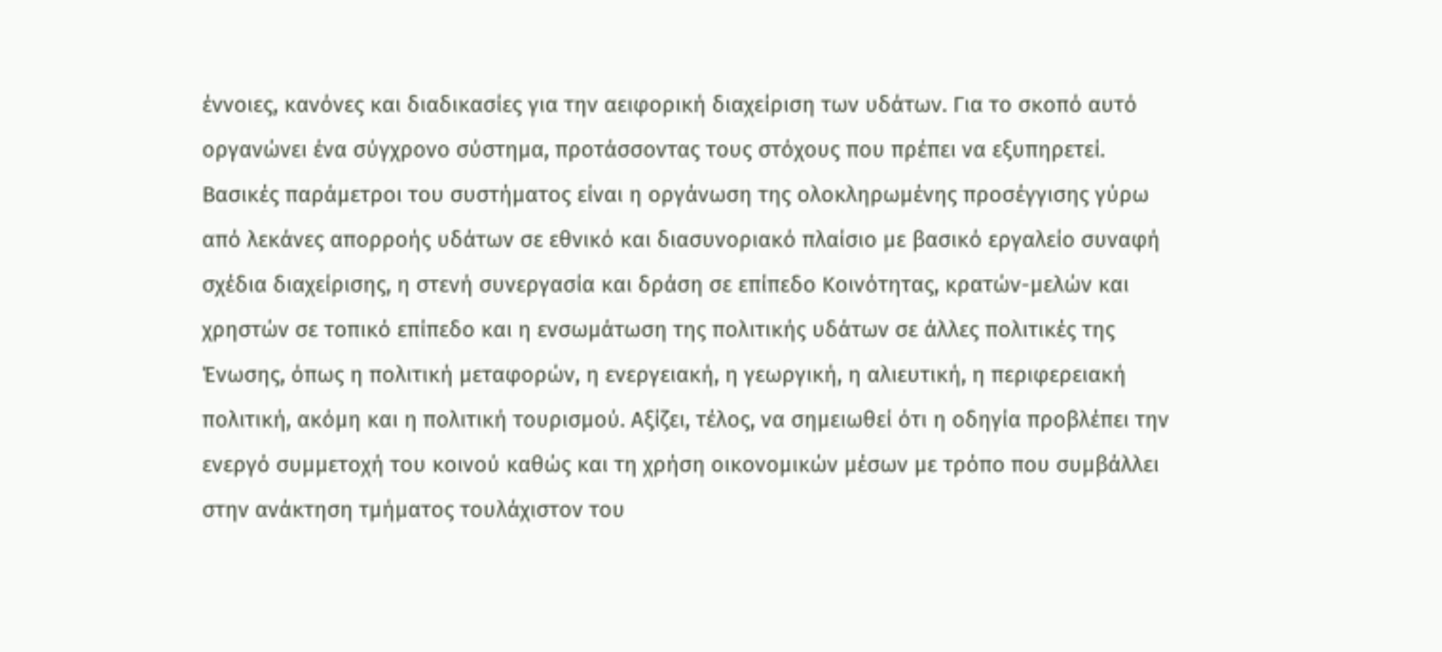έννοιες, κανόνες και διαδικασίες για την αειφορική διαχείριση των υδάτων. Για το σκοπό αυτό οργανώνει ένα σύγχρονο σύστημα, προτάσσοντας τους στόχους που πρέπει να εξυπηρετεί.
Βασικές παράμετροι του συστήματος είναι η οργάνωση της ολοκληρωμένης προσέγγισης γύρω από λεκάνες απορροής υδάτων σε εθνικό και διασυνοριακό πλαίσιο με βασικό εργαλείο συναφή σχέδια διαχείρισης, η στενή συνεργασία και δράση σε επίπεδο Κοινότητας, κρατών-μελών και χρηστών σε τοπικό επίπεδο και η ενσωμάτωση της πολιτικής υδάτων σε άλλες πολιτικές της Ένωσης, όπως η πολιτική μεταφορών, η ενεργειακή, η γεωργική, η αλιευτική, η περιφερειακή πολιτική, ακόμη και η πολιτική τουρισμού. Αξίζει, τέλος, να σημειωθεί ότι η οδηγία προβλέπει την ενεργό συμμετοχή του κοινού καθώς και τη χρήση οικονομικών μέσων με τρόπο που συμβάλλει στην ανάκτηση τμήματος τουλάχιστον του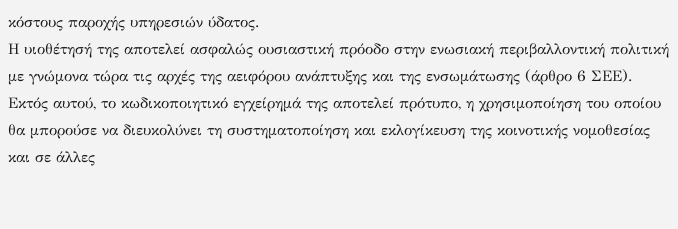κόστους παροχής υπηρεσιών ύδατος.
Η υιοθέτησή της αποτελεί ασφαλώς ουσιαστική πρόοδο στην ενωσιακή περιβαλλοντική πολιτική με γνώμονα τώρα τις αρχές της αειφόρου ανάπτυξης και της ενσωμάτωσης (άρθρο 6 ΣΕΕ). Εκτός αυτού, το κωδικοποιητικό εγχείρημά της αποτελεί πρότυπο, η χρησιμοποίηση του οποίου θα μπορούσε να διευκολύνει τη συστηματοποίηση και εκλογίκευση της κοινοτικής νομοθεσίας και σε άλλες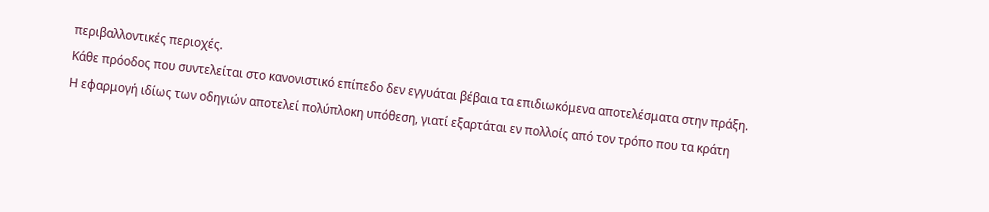περιβαλλοντικές περιοχές.
Κάθε πρόοδος που συντελείται στο κανονιστικό επίπεδο δεν εγγυάται βέβαια τα επιδιωκόμενα αποτελέσματα στην πράξη. Η εφαρμογή ιδίως των οδηγιών αποτελεί πολύπλοκη υπόθεση, γιατί εξαρτάται εν πολλοίς από τον τρόπο που τα κράτη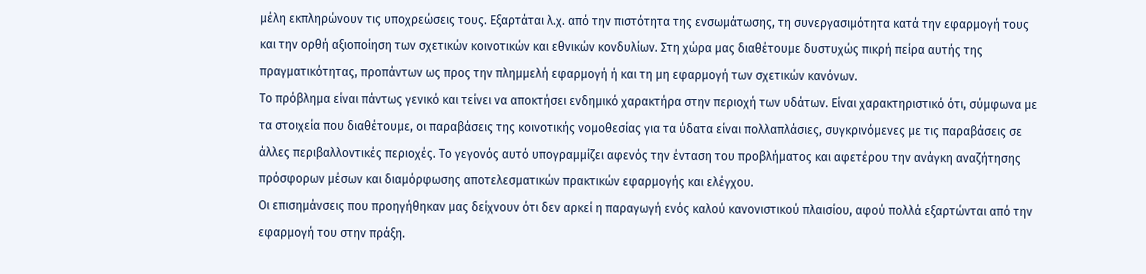μέλη εκπληρώνουν τις υποχρεώσεις τους. Εξαρτάται λ.χ. από την πιστότητα της ενσωμάτωσης, τη συνεργασιμότητα κατά την εφαρμογή τους και την ορθή αξιοποίηση των σχετικών κοινοτικών και εθνικών κονδυλίων. Στη χώρα μας διαθέτουμε δυστυχώς πικρή πείρα αυτής της πραγματικότητας, προπάντων ως προς την πλημμελή εφαρμογή ή και τη μη εφαρμογή των σχετικών κανόνων.
Το πρόβλημα είναι πάντως γενικό και τείνει να αποκτήσει ενδημικό χαρακτήρα στην περιοχή των υδάτων. Είναι χαρακτηριστικό ότι, σύμφωνα με τα στοιχεία που διαθέτουμε, οι παραβάσεις της κοινοτικής νομοθεσίας για τα ύδατα είναι πολλαπλάσιες, συγκρινόμενες με τις παραβάσεις σε άλλες περιβαλλοντικές περιοχές. Το γεγονός αυτό υπογραμμίζει αφενός την ένταση του προβλήματος και αφετέρου την ανάγκη αναζήτησης πρόσφορων μέσων και διαμόρφωσης αποτελεσματικών πρακτικών εφαρμογής και ελέγχου.
Οι επισημάνσεις που προηγήθηκαν μας δείχνουν ότι δεν αρκεί η παραγωγή ενός καλού κανονιστικού πλαισίου, αφού πολλά εξαρτώνται από την εφαρμογή του στην πράξη.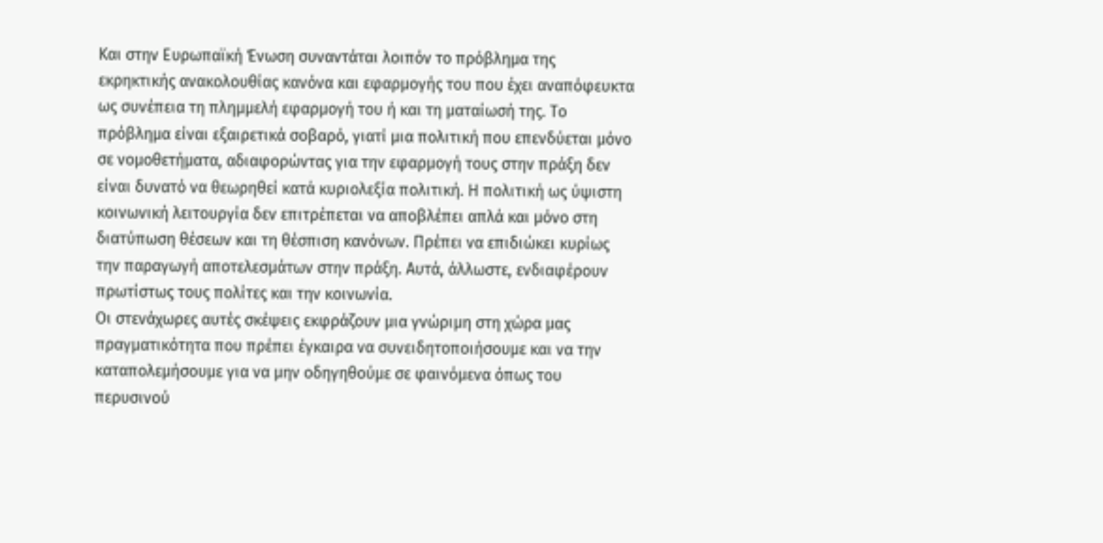Και στην Ευρωπαϊκή Ένωση συναντάται λοιπόν το πρόβλημα της εκρηκτικής ανακολουθίας κανόνα και εφαρμογής του που έχει αναπόφευκτα ως συνέπεια τη πλημμελή εφαρμογή του ή και τη ματαίωσή της. Το πρόβλημα είναι εξαιρετικά σοβαρό, γιατί μια πολιτική που επενδύεται μόνο σε νομοθετήματα, αδιαφορώντας για την εφαρμογή τους στην πράξη δεν είναι δυνατό να θεωρηθεί κατά κυριολεξία πολιτική. Η πολιτική ως ύψιστη κοινωνική λειτουργία δεν επιτρέπεται να αποβλέπει απλά και μόνο στη διατύπωση θέσεων και τη θέσπιση κανόνων. Πρέπει να επιδιώκει κυρίως την παραγωγή αποτελεσμάτων στην πράξη. Αυτά, άλλωστε, ενδιαφέρουν πρωτίστως τους πολίτες και την κοινωνία.
Οι στενάχωρες αυτές σκέψεις εκφράζουν μια γνώριμη στη χώρα μας πραγματικότητα που πρέπει έγκαιρα να συνειδητοποιήσουμε και να την καταπολεμήσουμε για να μην οδηγηθούμε σε φαινόμενα όπως του περυσινού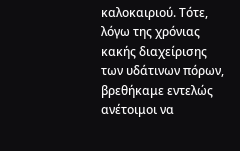καλοκαιριού. Τότε, λόγω της χρόνιας κακής διαχείρισης των υδάτινων πόρων, βρεθήκαμε εντελώς ανέτοιμοι να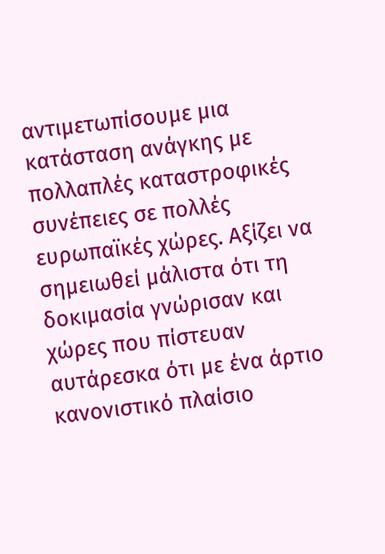αντιμετωπίσουμε μια κατάσταση ανάγκης με πολλαπλές καταστροφικές συνέπειες σε πολλές ευρωπαϊκές χώρες. Αξίζει να σημειωθεί μάλιστα ότι τη δοκιμασία γνώρισαν και χώρες που πίστευαν αυτάρεσκα ότι με ένα άρτιο κανονιστικό πλαίσιο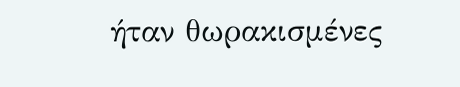ήταν θωρακισμένες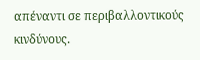απέναντι σε περιβαλλοντικούς κινδύνους.